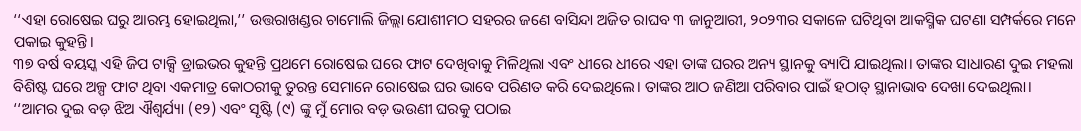‘‘ଏହା ରୋଷେଇ ଘରୁ ଆରମ୍ଭ ହୋଇଥିଲା,’’ ଉତ୍ତରାଖଣ୍ଡର ଚାମୋଲି ଜିଲ୍ଲା ଯୋଶୀମଠ ସହରର ଜଣେ ବାସିନ୍ଦା ଅଜିତ ରାଘବ ୩ ଜାନୁଆରୀ, ୨୦୨୩ର ସକାଳେ ଘଟିଥିବା ଆକସ୍ମିକ ଘଟଣା ସମ୍ପର୍କରେ ମନେ ପକାଇ କୁହନ୍ତି।
୩୭ ବର୍ଷ ବୟସ୍କ ଏହି ଜିପ ଟାକ୍ସି ଡ୍ରାଇଭର କୁହନ୍ତି ପ୍ରଥମେ ରୋଷେଇ ଘରେ ଫାଟ ଦେଖିବାକୁ ମିଳିଥିଲା ଏବଂ ଧୀରେ ଧୀରେ ଏହା ତାଙ୍କ ଘରର ଅନ୍ୟ ସ୍ଥାନକୁ ବ୍ୟାପି ଯାଇଥିଲା। ତାଙ୍କର ସାଧାରଣ ଦୁଇ ମହଲା ବିଶିଷ୍ଟ ଘରେ ଅଳ୍ପ ଫାଟ ଥିବା ଏକମାତ୍ର କୋଠରୀକୁ ତୁରନ୍ତ ସେମାନେ ରୋଷେଇ ଘର ଭାବେ ପରିଣତ କରି ଦେଇଥିଲେ। ତାଙ୍କର ଆଠ ଜଣିଆ ପରିବାର ପାଇଁ ହଠାତ୍ ସ୍ଥାନାଭାବ ଦେଖା ଦେଇଥିଲା।
‘‘ଆମର ଦୁଇ ବଡ଼ ଝିଅ ଐଶ୍ୱର୍ଯ୍ୟା (୧୨) ଏବଂ ସୃଷ୍ଟି (୯) ଙ୍କୁ ମୁଁ ମୋର ବଡ଼ ଭଉଣୀ ଘରକୁ ପଠାଇ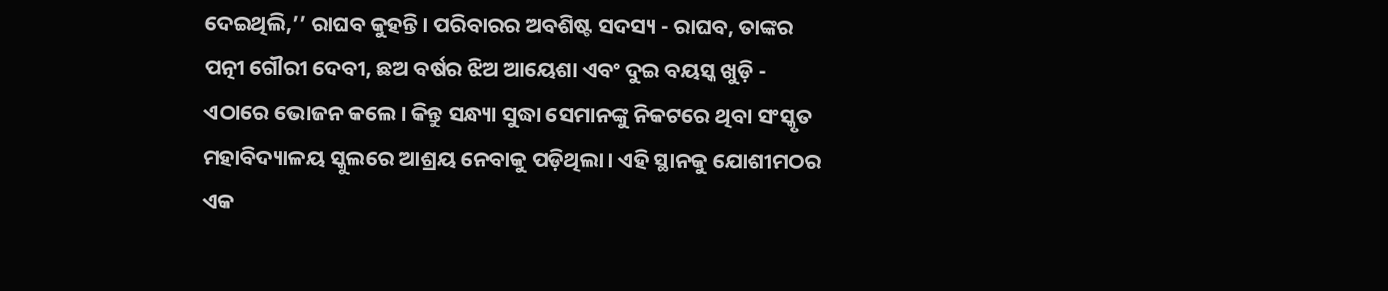ଦେଇଥିଲି,’’ ରାଘବ କୁହନ୍ତି। ପରିବାରର ଅବଶିଷ୍ଟ ସଦସ୍ୟ - ରାଘବ, ତାଙ୍କର ପତ୍ନୀ ଗୌରୀ ଦେବୀ, ଛଅ ବର୍ଷର ଝିଅ ଆୟେଶା ଏବଂ ଦୁଇ ବୟସ୍କ ଖୁଡ଼ି - ଏଠାରେ ଭୋଜନ କଲେ। କିନ୍ତୁ ସନ୍ଧ୍ୟା ସୁଦ୍ଧା ସେମାନଙ୍କୁ ନିକଟରେ ଥିବା ସଂସ୍କୃତ ମହାବିଦ୍ୟାଳୟ ସ୍କୁଲରେ ଆଶ୍ରୟ ନେବାକୁ ପଡ଼ିଥିଲା। ଏହି ସ୍ଥାନକୁ ଯୋଶୀମଠର ଏକ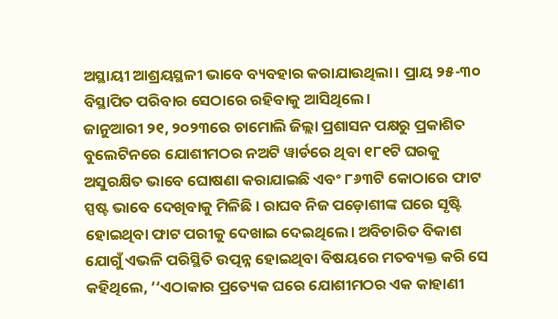ଅସ୍ଥାୟୀ ଆଶ୍ରୟସ୍ଥଳୀ ଭାବେ ବ୍ୟବହାର କରାଯାଉଥିଲା। ପ୍ରାୟ ୨୫-୩୦ ବିସ୍ଥାପିତ ପରିବାର ସେଠାରେ ରହିବାକୁ ଆସିଥିଲେ।
ଜାନୁଆରୀ ୨୧, ୨୦୨୩ରେ ଚାମୋଲି ଜିଲ୍ଲା ପ୍ରଶାସନ ପକ୍ଷରୁ ପ୍ରକାଶିତ ବୁଲେଟିନରେ ଯୋଶୀମଠର ନଅଟି ୱାର୍ଡରେ ଥିବା ୧୮୧ଟି ଘରକୁ ଅସୁରକ୍ଷିତ ଭାବେ ଘୋଷଣା କରାଯାଇଛି ଏବଂ ୮୬୩ଟି କୋଠାରେ ଫାଟ ସ୍ପଷ୍ଟ ଭାବେ ଦେଖିବାକୁ ମିଳିଛି । ରାଘବ ନିଜ ପଡ଼ୋଶୀଙ୍କ ଘରେ ସୃଷ୍ଟି ହୋଇଥିବା ଫାଟ ପରୀକୁ ଦେଖାଇ ଦେଇଥିଲେ। ଅବିଚାରିତ ବିକାଶ ଯୋଗୁଁ ଏଭଳି ପରିସ୍ଥିତି ଉତ୍ପନ୍ନ ହୋଇଥିବା ବିଷୟରେ ମତବ୍ୟକ୍ତ କରି ସେ କହିଥିଲେ, ‘‘ଏଠାକାର ପ୍ରତ୍ୟେକ ଘରେ ଯୋଶୀମଠର ଏକ କାହାଣୀ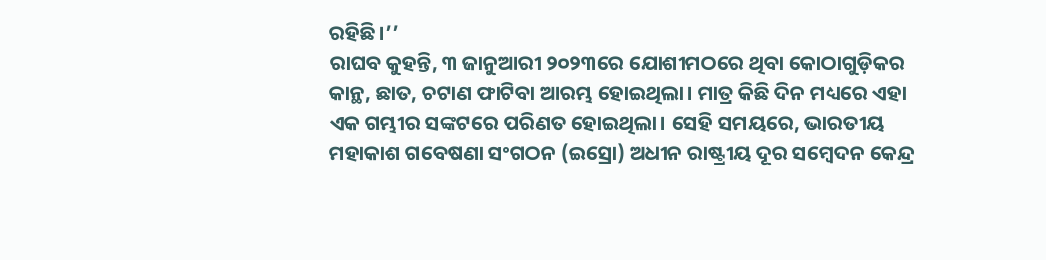ରହିଛି।’’
ରାଘବ କୁହନ୍ତି, ୩ ଜାନୁଆରୀ ୨୦୨୩ରେ ଯୋଶୀମଠରେ ଥିବା କୋଠାଗୁଡ଼ିକର କାନ୍ଥ, ଛାତ, ଚଟାଣ ଫାଟିବା ଆରମ୍ଭ ହୋଇଥିଲା। ମାତ୍ର କିଛି ଦିନ ମଧ୍ୟରେ ଏହା ଏକ ଗମ୍ଭୀର ସଙ୍କଟରେ ପରିଣତ ହୋଇଥିଲା। ସେହି ସମୟରେ, ଭାରତୀୟ ମହାକାଶ ଗବେଷଣା ସଂଗଠନ (ଇସ୍ରୋ) ଅଧୀନ ରାଷ୍ଟ୍ରୀୟ ଦୂର ସମ୍ବେଦନ କେନ୍ଦ୍ର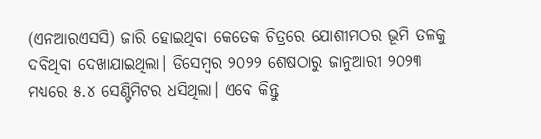(ଏନଆରଏସସି) ଜାରି ହୋଇଥିବା କେତେକ ଚିତ୍ରରେ ଯୋଶୀମଠର ଭୂମି ତଳକୁ ଦବିଥିବା ଦେଖାଯାଇଥିଲା। ଡିସେମ୍ବର ୨୦୨୨ ଶେଷଠାରୁ ଜାନୁଆରୀ ୨୦୨୩ ମଧ୍ୟରେ ୫.୪ ସେଣ୍ଟିମିଟର ଧସିଥିଲା। ଏବେ କିନ୍ତୁ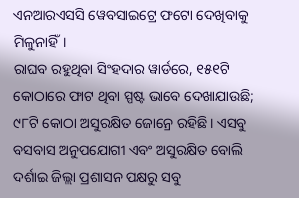ଏନଆରଏସସି ୱେବସାଇଟ୍ରେ ଫଟୋ ଦେଖିବାକୁ ମିଳୁନାହିଁ।
ରାଘବ ରହୁଥିବା ସିଂହଦାର ୱାର୍ଡରେ, ୧୫୧ଟି କୋଠାରେ ଫାଟ ଥିବା ସ୍ପଷ୍ଟ ଭାବେ ଦେଖାଯାଉଛି; ୯୮ଟି କୋଠା ଅସୁରକ୍ଷିତ ଜୋନ୍ରେ ରହିଛି। ଏସବୁ ବସବାସ ଅନୁପଯୋଗୀ ଏବଂ ଅସୁରକ୍ଷିତ ବୋଲି ଦର୍ଶାଇ ଜିଲ୍ଲା ପ୍ରଶାସନ ପକ୍ଷରୁ ସବୁ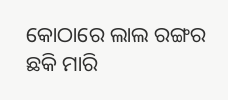କୋଠାରେ ଲାଲ ରଙ୍ଗର ଛକି ମାରି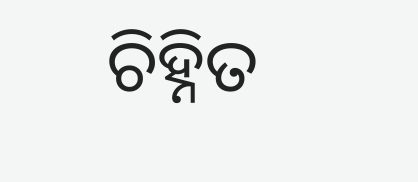ଚିହ୍ନିତ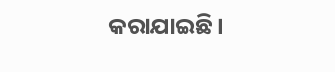କରାଯାଇଛି।